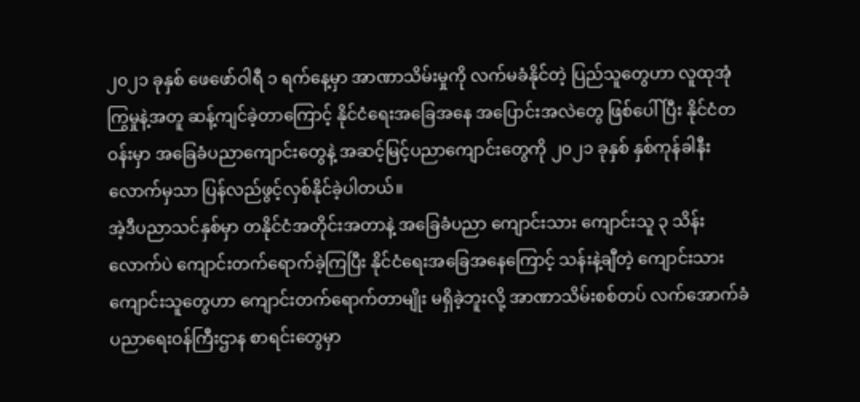၂၀၂၁ ခုနှစ် ဖေဖော်ဝါရီ ၁ ရက်နေ့မှာ အာဏာသိမ်းမှုကို လက်မခံနိုင်တဲ့ ပြည်သူတွေဟာ လူထုအုံကြွမှုနဲ့အတူ ဆန့်ကျင်ခဲ့တာကြောင့် နိုင်ငံရေးအခြေအနေ အပြောင်းအလဲတွေ ဖြစ်ပေါ်ပြီး နိုင်ငံတဝန်းမှာ အခြေခံပညာကျောင်းတွေနဲ့ အဆင့်မြင့်ပညာကျောင်းတွေကို ၂၀၂၁ ခုနှစ် နှစ်ကုန်ခါနီးလောက်မှသာ ပြန်လည်ဖွင့်လှစ်နိုင်ခဲ့ပါတယ်။
အဲ့ဒီပညာသင်နှစ်မှာ တနိုင်ငံအတိုင်းအတာနဲ့ အခြေခံပညာ ကျောင်းသား ကျောင်းသူ ၃ သိန်းလောက်ပဲ ကျောင်းတက်ရောက်ခဲ့ကြပြီး နိုင်ငံရေးအခြေအနေကြောင့် သန်းနဲ့ချီတဲ့ ကျောင်းသား ကျောင်းသူတွေဟာ ကျောင်းတက်ရောက်တာမျိုး မရှိခဲ့ဘူးလို့ အာဏာသိမ်းစစ်တပ် လက်အောက်ခံ ပညာရေးဝန်ကြီးဌာန စာရင်းတွေမှာ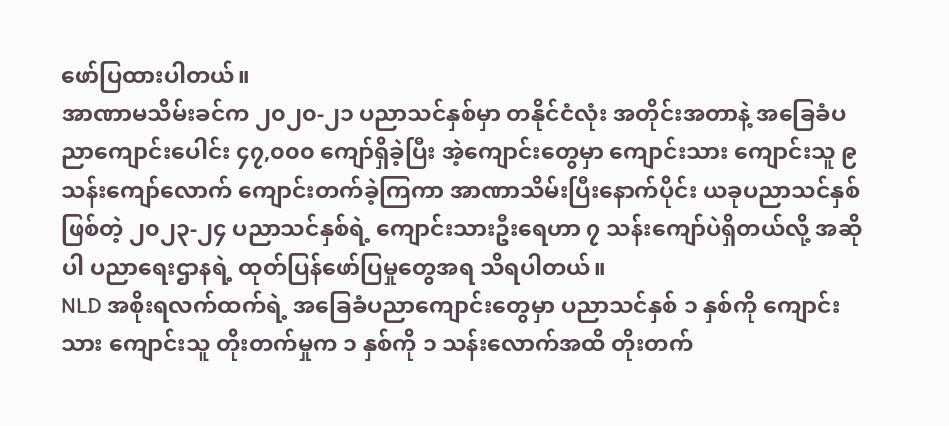ဖော်ပြထားပါတယ်။
အာဏာမသိမ်းခင်က ၂၀၂၀-၂၁ ပညာသင်နှစ်မှာ တနိုင်ငံလုံး အတိုင်းအတာနဲ့ အခြေခံပညာကျောင်းပေါင်း ၄၇,၀၀၀ ကျော်ရှိခဲ့ပြီး အဲ့ကျောင်းတွေမှာ ကျောင်းသား ကျောင်းသူ ၉ သန်းကျော်လောက် ကျောင်းတက်ခဲ့ကြကာ အာဏာသိမ်းပြီးနောက်ပိုင်း ယခုပညာသင်နှစ် ဖြစ်တဲ့ ၂၀၂၃-၂၄ ပညာသင်နှစ်ရဲ့ ကျောင်းသားဦးရေဟာ ၇ သန်းကျော်ပဲရှိတယ်လို့ အဆိုပါ ပညာရေးဌာနရဲ့ ထုတ်ပြန်ဖော်ပြမှုတွေအရ သိရပါတယ်။
NLD အစိုးရလက်ထက်ရဲ့ အခြေခံပညာကျောင်းတွေမှာ ပညာသင်နှစ် ၁ နှစ်ကို ကျောင်းသား ကျောင်းသူ တိုးတက်မှုက ၁ နှစ်ကို ၁ သန်းလောက်အထိ တိုးတက်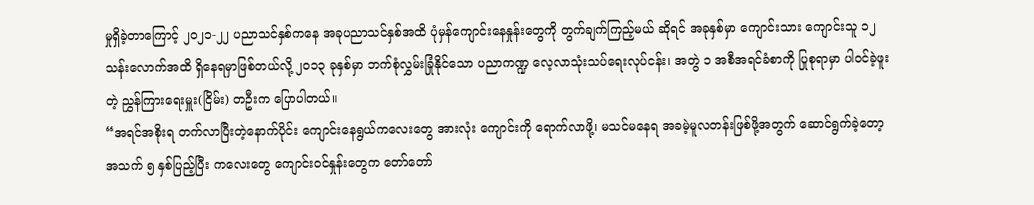မှုရှိခဲ့တာကြောင့် ၂၀၂၁-၂၂ ပညာသင်နှစ်ကနေ အခုပညာသင်နှစ်အထိ ပုံမှန်ကျောင်းနေနှုန်းတွေကို တွက်ချက်ကြည့်မယ် ဆိုရင် အခုနှစ်မှာ ကျောင်းသား ကျောင်းသူ ၁၂ သန်းလောက်အထိ ရှိနေရမှာဖြစ်တယ်လို့ ၂၀၁၃ ခုနှစ်မှာ ဘက်စုံလွှမ်းခြုံနိုင်သော ပညာကဏ္ဍ လေ့လာသုံးသပ်ရေးလုပ်ငန်း၊ အတွဲ ၁ အစီအရင်ခံစာကို ပြုစုရာမှာ ပါဝင်ခဲ့ဖူးတဲ့ ညွှန်ကြားရေးမှူး(ငြိမ်း) တဦးက ပြောပါတယ်။
“အရင်အစိုးရ တက်လာပြီးတဲ့နောက်ပိုင်း ကျောင်းနေရွယ်ကလေးတွေ အားလုံး ကျောင်းကို ရောက်လာဖို့၊ မသင်မနေရ အခမဲ့မူလတန်းဖြစ်ဖို့အတွက် ဆောင်ရွက်ခဲ့တော့ အသက် ၅ နှစ်ပြည့်ပြီး ကလေးတွေ ကျောင်းဝင်နှုန်းတွေက တော်တော်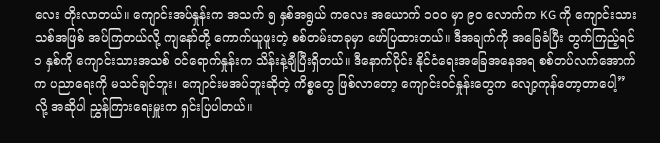လေး တိုးလာတယ်။ ကျောင်းအပ်နှုန်းက အသက် ၅ နှစ်အရွယ် ကလေး အယောက် ၁၀၀ မှာ ၉၀ လောက်က KG ကို ကျောင်းသားသစ်အဖြစ် အပ်ကြတယ်လို့ ကျနော်တို့ ကောက်ယူဖူးတဲ့ စစ်တမ်းတခုမှာ ဖော်ပြထားတယ်။ ဒီအချက်ကို အခြေခံပြီး တွက်ကြည့်ရင် ၁ နှစ်ကို ကျောင်းသားအသစ် ဝင်ရောက်နှုန်းက သိန်းနဲ့ချီပြီးရှိတယ်။ ဒီနောက်ပိုင်း နိုင်ငံရေးအခြေအနေအရ စစ်တပ်လက်အောက်က ပညာရေးကို မသင်ချင်ဘူး၊ ကျောင်းမအပ်ဘူးဆိုတဲ့ ကိစ္စတွေ ဖြစ်လာတော့ ကျောင်းဝင်နှုန်းတွေက လျော့ကုန်တော့တာပေါ့” လို့ အဆိုပါ ညွှန်ကြားရေးမှူးက ရှင်းပြပါတယ်။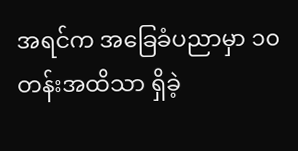အရင်က အခြေခံပညာမှာ ၁၀ တန်းအထိသာ ရှိခဲ့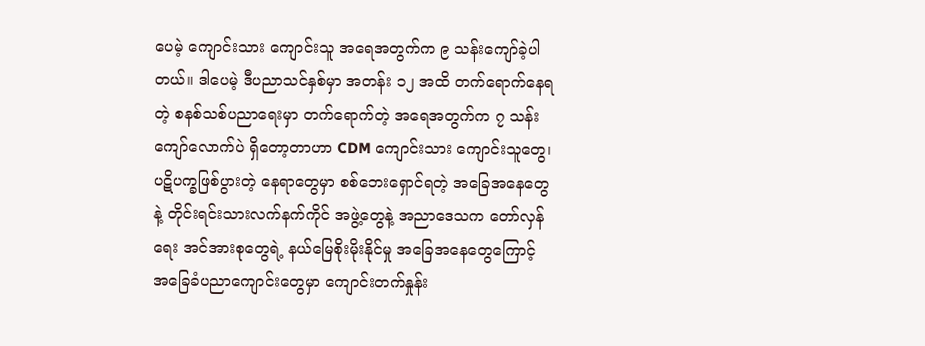ပေမဲ့ ကျောင်းသား ကျောင်းသူ အရေအတွက်က ၉ သန်းကျော်ခဲ့ပါတယ်။ ဒါပေမဲ့ ဒီပညာသင်နှစ်မှာ အတန်း ၁၂ အထိ တက်ရောက်နေရတဲ့ စနစ်သစ်ပညာရေးမှာ တက်ရောက်တဲ့ အရေအတွက်က ၇ သန်းကျော်လောက်ပဲ ရှိတော့တာဟာ CDM ကျောင်းသား ကျောင်းသူတွေ၊ ပဋိပက္ခဖြစ်ပွားတဲ့ နေရာတွေမှာ စစ်ဘေးရှောင်ရတဲ့ အခြေအနေတွေနဲ့ တိုင်းရင်းသားလက်နက်ကိုင် အဖွဲ့တွေနဲ့ အညာဒေသက တော်လှန်ရေး အင်အားစုတွေရဲ့ နယ်မြေစိုးမိုးနိုင်မှု အခြေအနေတွေကြောင့် အခြေခံပညာကျောင်းတွေမှာ ကျောင်းတက်နှုန်း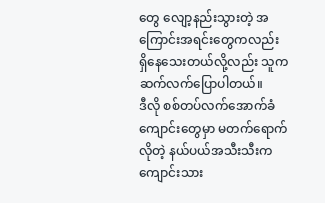တွေ လျော့နည်းသွားတဲ့ အကြောင်းအရင်းတွေကလည်း ရှိနေသေးတယ်လို့လည်း သူက ဆက်လက်ပြောပါတယ်။
ဒီလို စစ်တပ်လက်အောက်ခံ ကျောင်းတွေမှာ မတက်ရောက်လိုတဲ့ နယ်ပယ်အသီးသီးက ကျောင်းသား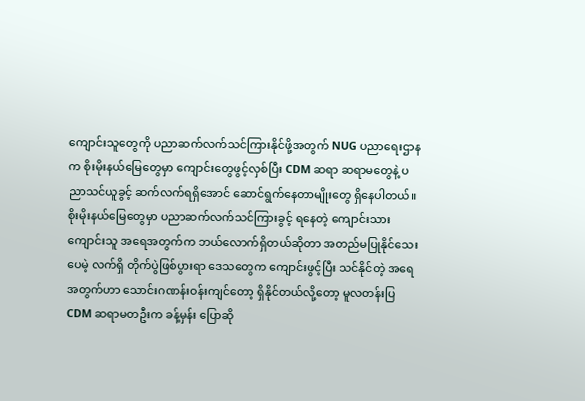ကျောင်းသူတွေကို ပညာဆက်လက်သင်ကြားနိုင်ဖို့အတွက် NUG ပညာရေးဌာနက စိုးမိုးနယ်မြေတွေမှာ ကျောင်းတွေဖွင့်လှစ်ပြီး CDM ဆရာ ဆရာမတွေနဲ့ ပညာသင်ယူခွင့် ဆက်လက်ရရှိအောင် ဆောင်ရွက်နေတာမျိုးတွေ ရှိနေပါတယ်။
စိုးမိုးနယ်မြေတွေမှာ ပညာဆက်လက်သင်ကြားခွင့် ရနေတဲ့ ကျောင်းသား ကျောင်းသူ အရေအတွက်က ဘယ်လောက်ရှိတယ်ဆိုတာ အတည်မပြုနိုင်သေးပေမဲ့ လက်ရှိ တိုက်ပွဲဖြစ်ပွားရာ ဒေသတွေက ကျောင်းဖွင့်ပြီး သင်နိုင်တဲ့ အရေအတွက်ဟာ သောင်းဂဏန်းဝန်းကျင်တော့ ရှိနိုင်တယ်လို့တော့ မူလတန်းပြ CDM ဆရာမတဦးက ခန့်မှန်း ပြောဆို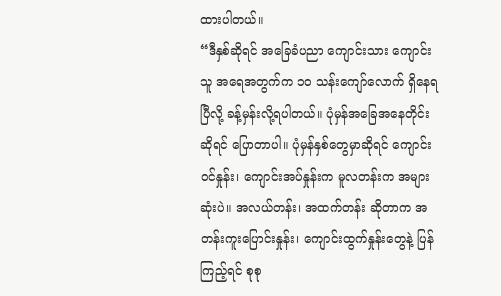ထားပါတယ်။
“ဒီနှစ်ဆိုရင် အခြေခံပညာ ကျောင်းသား ကျောင်းသူ အရေအတွက်က ၁၀ သန်းကျော်လောက် ရှိနေရပြီလို့ ခန့်မှန်းလို့ရပါတယ်။ ပုံမှန်အခြေအနေတိုင်းဆိုရင် ပြောတာပါ။ ပုံမှန်နှစ်တွေမှာဆိုရင် ကျောင်းဝင်နှုန်း၊ ကျောင်းအပ်နှုန်းက မူလတန်းက အများဆုံးပဲ။ အလယ်တန်း၊ အထက်တန်း ဆိုတာက အတန်းကူးပြောင်းနှုန်း၊ ကျောင်းထွက်နှုန်းတွေနဲ့ ပြန်ကြည့်ရင် စုစု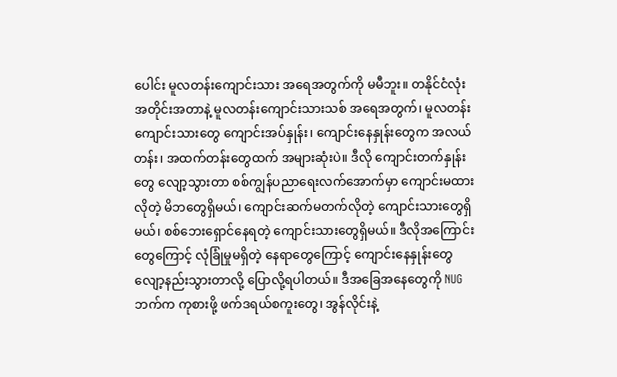ပေါင်း မူလတန်းကျောင်းသား အရေအတွက်ကို မမီဘူး။ တနိုင်ငံလုံး အတိုင်းအတာနဲ့ မူလတန်းကျောင်းသားသစ် အရေအတွက်၊ မူလတန်းကျောင်းသားတွေ ကျောင်းအပ်နှုန်း၊ ကျောင်းနေနှုန်းတွေက အလယ်တန်း၊ အထက်တန်းတွေထက် အများဆုံးပဲ။ ဒီလို ကျောင်းတက်နှုန်းတွေ လျော့သွားတာ စစ်ကျွန်ပညာရေးလက်အောက်မှာ ကျောင်းမထားလိုတဲ့ မိဘတွေရှိမယ်၊ ကျောင်းဆက်မတက်လိုတဲ့ ကျောင်းသားတွေရှိမယ်၊ စစ်ဘေးရှောင်နေရတဲ့ ကျောင်းသားတွေရှိမယ်။ ဒီလိုအကြောင်းတွေကြောင့် လုံခြုံမှုမရှိတဲ့ နေရာတွေကြောင့် ကျောင်းနေနှုန်းတွေ လျော့နည်းသွားတာလို့ ပြောလို့ရပါတယ်။ ဒီအခြေအနေတွေကို NUG ဘက်က ကုစားဖို့ ဖက်ဒရယ်စကူးတွေ၊ အွန်လိုင်းနဲ့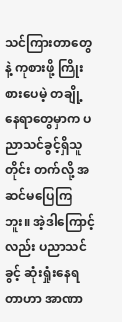သင်ကြားတာတွေနဲ့ ကုစားဖို့ ကြိုးစားပေမဲ့ တချို့နေရာတွေမှာက ပညာသင်ခွင့်ရှိသူတိုင်း တက်လို့ အဆင်မပြေကြဘူး။ အဲ့ဒါကြောင့်လည်း ပညာသင်ခွင့် ဆုံးရှုံးနေရတာဟာ အာဏာ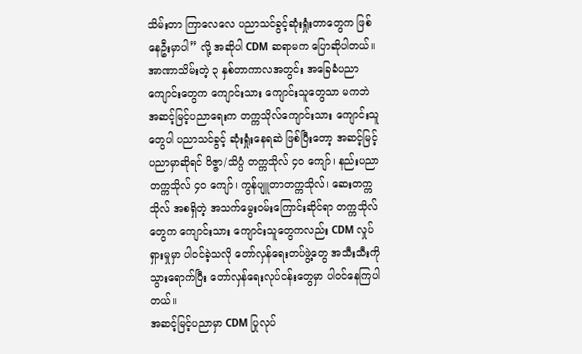သိမ်းတာ ကြာလေလေ ပညာသင်ခွင့်ဆုံးရှုံးတာတွေက ဖြစ်နေဦးမှာပါ” လို့ အဆိုပါ CDM ဆရာမက ပြောဆိုပါတယ်။
အာဏာသိမ်းတဲ့ ၃ နှစ်တာကာလအတွင်း အခြေခံပညာကျောင်းတွေက ကျောင်းသား ကျောင်းသူတွေသာ မကဘဲ အဆင့်မြင့်ပညာရေးက တက္ကသိုလ်ကျောင်းသား ကျောင်းသူတွေပါ ပညာသင်ခွင့် ဆုံးရှုံးနေရဆဲ ဖြစ်ပြီးတော့ အဆင့်မြင့်ပညာမှာဆိုရင် ဝိဇ္ဇာ/သိပ္ပံ တက္ကသိုလ် ၄၀ ကျော်၊ နည်းပညာတက္ကသိုလ် ၄၀ ကျော်၊ ကွန်ပျူတာတက္ကသိုလ်၊ ဆေးတက္ကသိုလ် အစရှိတဲ့ အသက်မွေးဝမ်းကြောင်းဆိုင်ရာ တက္ကသိုလ်တွေက ကျောင်းသား ကျောင်းသူတွေကလည်း CDM လှုပ်ရှားမှုမှာ ပါဝင်ခဲ့သလို တော်လှန်ရေးတပ်ဖွဲ့တွေ အသီးသီးကို သွားရောက်ပြီး တော်လှန်ရေးလုပ်ငန်းတွေမှာ ပါဝင်နေကြပါတယ်။
အဆင့်မြင့်ပညာမှာ CDM ပြုလုပ်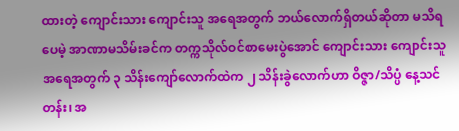ထားတဲ့ ကျောင်းသား ကျောင်းသူ အရေအတွက် ဘယ်လောက်ရှိတယ်ဆိုတာ မသိရပေမဲ့ အာဏာမသိမ်းခင်က တက္ကသိုလ်ဝင်စာမေးပွဲအောင် ကျောင်းသား ကျောင်းသူ အရေအတွက် ၃ သိန်းကျော်လောက်ထဲက ၂ သိန်းခွဲလောက်ဟာ ဝိဇ္ဇာ/သိပ္ပံ နေ့သင်တန်း၊ အ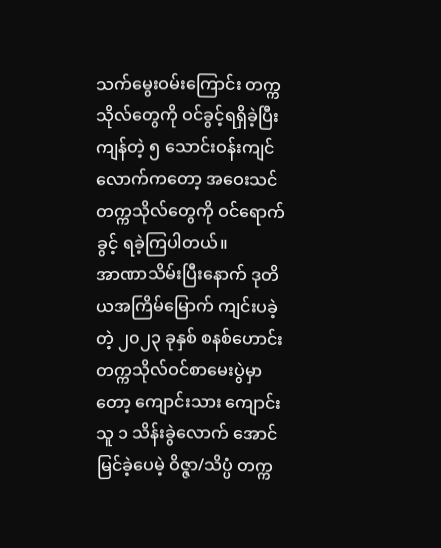သက်မွေးဝမ်းကြောင်း တက္ကသိုလ်တွေကို ဝင်ခွင့်ရရှိခဲ့ပြီး ကျန်တဲ့ ၅ သောင်းဝန်းကျင်လောက်ကတော့ အဝေးသင်တက္ကသိုလ်တွေကို ဝင်ရောက်ခွင့် ရခဲ့ကြပါတယ်။
အာဏာသိမ်းပြီးနောက် ဒုတိယအကြိမ်မြောက် ကျင်းပခဲ့တဲ့ ၂၀၂၃ ခုနှစ် စနစ်ဟောင်း တက္ကသိုလ်ဝင်စာမေးပွဲမှာတော့ ကျောင်းသား ကျောင်းသူ ၁ သိန်းခွဲလောက် အောင်မြင်ခဲ့ပေမဲ့ ဝိဇ္ဇာ/သိပ္ပံ တက္က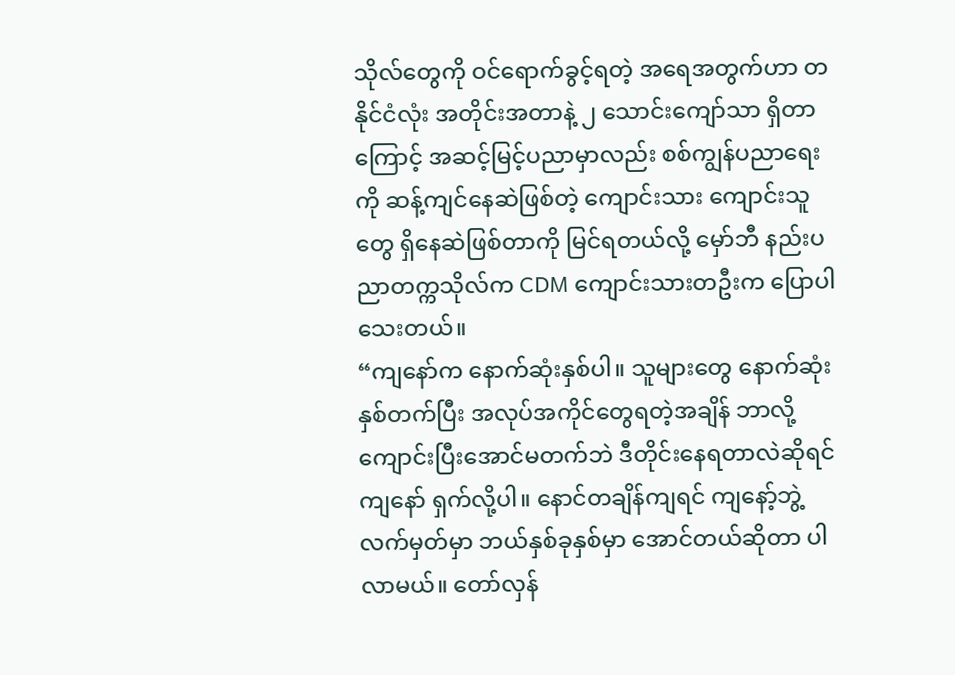သိုလ်တွေကို ဝင်ရောက်ခွင့်ရတဲ့ အရေအတွက်ဟာ တနိုင်ငံလုံး အတိုင်းအတာနဲ့ ၂ သောင်းကျော်သာ ရှိတာကြောင့် အဆင့်မြင့်ပညာမှာလည်း စစ်ကျွန်ပညာရေးကို ဆန့်ကျင်နေဆဲဖြစ်တဲ့ ကျောင်းသား ကျောင်းသူတွေ ရှိနေဆဲဖြစ်တာကို မြင်ရတယ်လို့ မှော်ဘီ နည်းပညာတက္ကသိုလ်က CDM ကျောင်းသားတဦးက ပြောပါသေးတယ်။
“ကျနော်က နောက်ဆုံးနှစ်ပါ။ သူများတွေ နောက်ဆုံးနှစ်တက်ပြီး အလုပ်အကိုင်တွေရတဲ့အချိန် ဘာလို့ ကျောင်းပြီးအောင်မတက်ဘဲ ဒီတိုင်းနေရတာလဲဆိုရင် ကျနော် ရှက်လို့ပါ။ နောင်တချိန်ကျရင် ကျနော့်ဘွဲ့လက်မှတ်မှာ ဘယ်နှစ်ခုနှစ်မှာ အောင်တယ်ဆိုတာ ပါလာမယ်။ တော်လှန်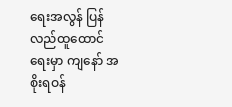ရေးအလွန် ပြန်လည်ထူထောင်ရေးမှာ ကျနော် အစိုးရဝန်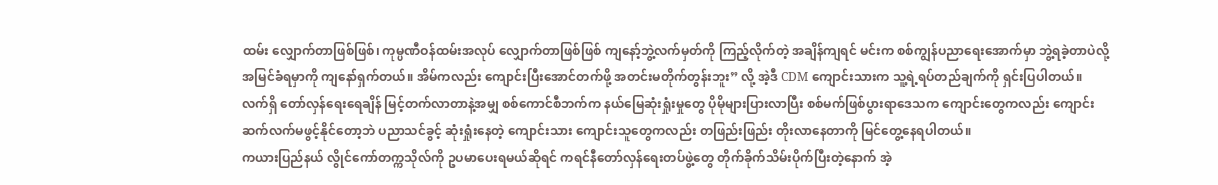ထမ်း လျှောက်တာဖြစ်ဖြစ်၊ ကုမ္ပဏီဝန်ထမ်းအလုပ် လျှောက်တာဖြစ်ဖြစ် ကျနော့်ဘွဲ့လက်မှတ်ကို ကြည့်လိုက်တဲ့ အချိန်ကျရင် မင်းက စစ်ကျွန်ပညာရေးအောက်မှာ ဘွဲ့ရခဲ့တာပဲလို့ အမြင်ခံရမှာကို ကျနော်ရှက်တယ်။ အိမ်ကလည်း ကျောင်းပြီးအောင်တက်ဖို့ အတင်းမတိုက်တွန်းဘူး” လို့ အဲ့ဒီ CDM ကျောင်းသားက သူ့ရဲ့ရပ်တည်ချက်ကို ရှင်းပြပါတယ်။
လက်ရှိ တော်လှန်ရေးရေချိန် မြင့်တက်လာတာနဲ့အမျှ စစ်ကောင်စီဘက်က နယ်မြေဆုံးရှုံးမှုတွေ ပိုမိုများပြားလာပြီး စစ်မက်ဖြစ်ပွားရာဒေသက ကျောင်းတွေကလည်း ကျောင်းဆက်လက်မဖွင့်နိုင်တော့ဘဲ ပညာသင်ခွင့် ဆုံးရှုံးနေတဲ့ ကျောင်းသား ကျောင်းသူတွေကလည်း တဖြည်းဖြည်း တိုးလာနေတာကို မြင်တွေ့နေရပါတယ်။
ကယားပြည်နယ် လွိုင်ကော်တက္ကသိုလ်ကို ဥပမာပေးရမယ်ဆိုရင် ကရင်နီတော်လှန်ရေးတပ်ဖွဲ့တွေ တိုက်ခိုက်သိမ်းပိုက်ပြီးတဲ့နောက် အဲ့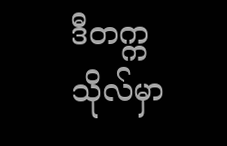ဒီတက္ကသိုလ်မှာ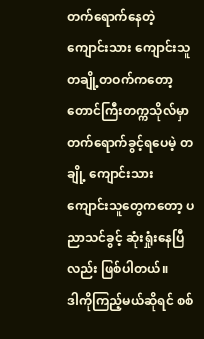တက်ရောက်နေတဲ့ ကျောင်းသား ကျောင်းသူ တချို့တဝက်ကတော့ တောင်ကြီးတက္ကသိုလ်မှာ တက်ရောက်ခွင့်ရပေမဲ့ တချို့ ကျောင်းသား ကျောင်းသူတွေကတော့ ပညာသင်ခွင့် ဆုံးရှုံးနေပြီလည်း ဖြစ်ပါတယ်။
ဒါကိုကြည့်မယ်ဆိုရင် စစ်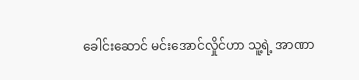ခေါင်းဆောင် မင်းအောင်လှိုင်ဟာ သူ့ရဲ့ အာဏာ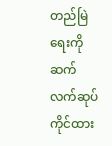တည်မြဲရေးကို ဆက်လက်ဆုပ်ကိုင်ထား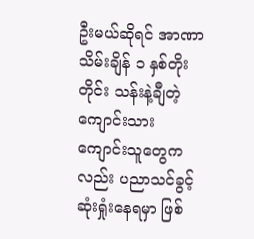ဦးမယ်ဆိုရင် အာဏာသိမ်းချိန် ၁ နှစ်တိုးတိုင်း သန်းနဲ့ချီတဲ့ ကျောင်းသား ကျောင်းသူတွေကလည်း ပညာသင်ခွင့် ဆုံးရှုံးနေရမှာ ဖြစ်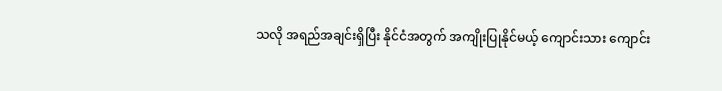သလို အရည်အချင်းရှိပြီး နိုင်ငံအတွက် အကျိုးပြုနိုင်မယ့် ကျောင်းသား ကျောင်း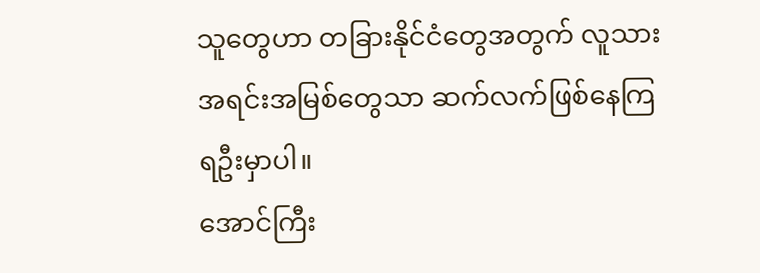သူတွေဟာ တခြားနိုင်ငံတွေအတွက် လူသားအရင်းအမြစ်တွေသာ ဆက်လက်ဖြစ်နေကြရဦးမှာပါ။
အောင်ကြီး